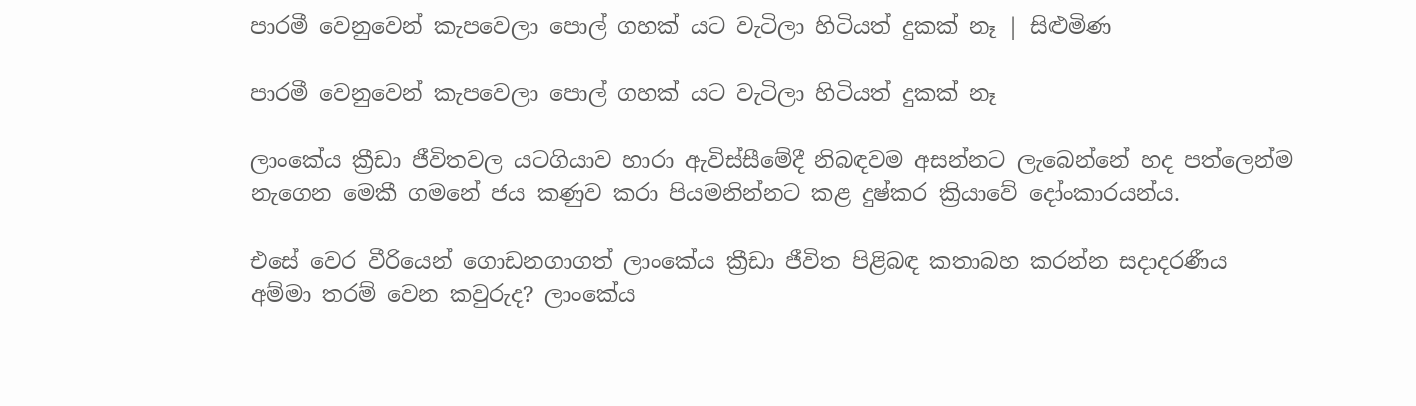පාරමී වෙනුවෙන් කැපවෙලා පොල් ගහක් යට වැටිලා හිටියත් දුකක් නෑ | සිළුමිණ

පාරමී වෙනුවෙන් කැපවෙලා පොල් ගහක් යට වැටිලා හිටියත් දුකක් නෑ

ලාංකේය ක්‍රීඩා ජීවිතවල යටගියාව හාරා ඇවිස්සීමේදී නිබඳවම අසන්නට ලැබෙන්නේ හද පත්ලෙන්ම නැගෙන මෙකී ගමනේ ජය කණුව කරා පියමනින්නට කළ දුෂ්කර ක්‍රියාවේ දෝංකාරයන්ය.

එසේ වෙර වීරියෙන් ගොඩනගාගත් ලාංකේය ක්‍රීඩා ජීවිත පිළිබඳ කතාබහ කරන්න සදාදරණීය අම්මා තරම් වෙන කවුරුද? ලාංකේය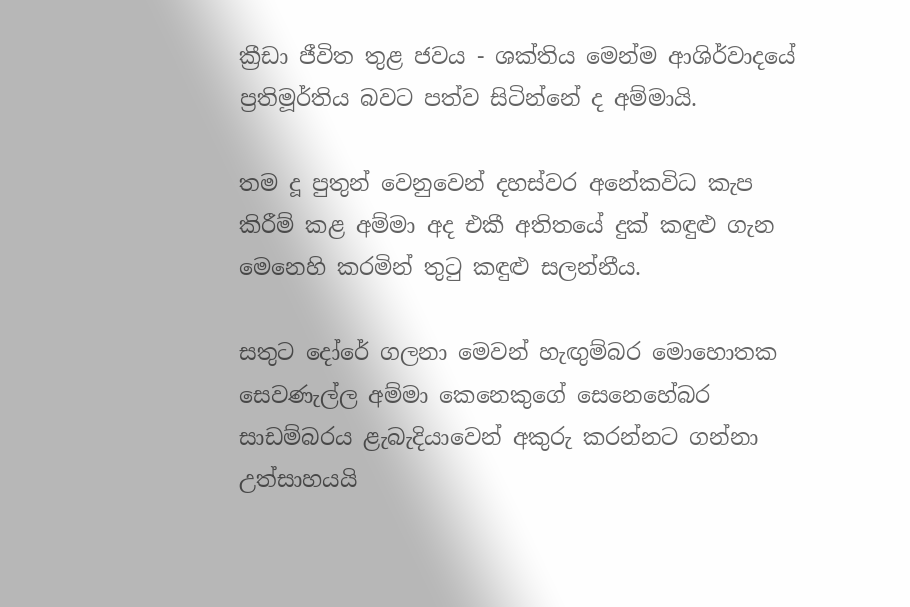ක්‍රීඩා ජීවිත තුළ ජවය - ශක්තිය මෙන්ම ආශිර්වාදයේ ප්‍රතිමූර්තිය බවට පත්ව සිටින්නේ ද අම්මායි.

තම දූ පුතුන් වෙනුවෙන් දහස්වර අනේකවිධ කැප කිරීම් කළ අම්මා අද එකී අතිතයේ දුක් කඳුළු ගැන මෙනෙහි කරමින් තුටු කඳුළු සලන්නීය.

සතුට දෝරේ ගලනා මෙවන් හැඟුම්බර මොහොතක සෙවණැල්ල අම්මා කෙනෙකුගේ සෙනෙහේබර සාඩම්බරය ළැබැදියාවෙන් අකුරු කරන්නට ගන්නා උත්සාහයයි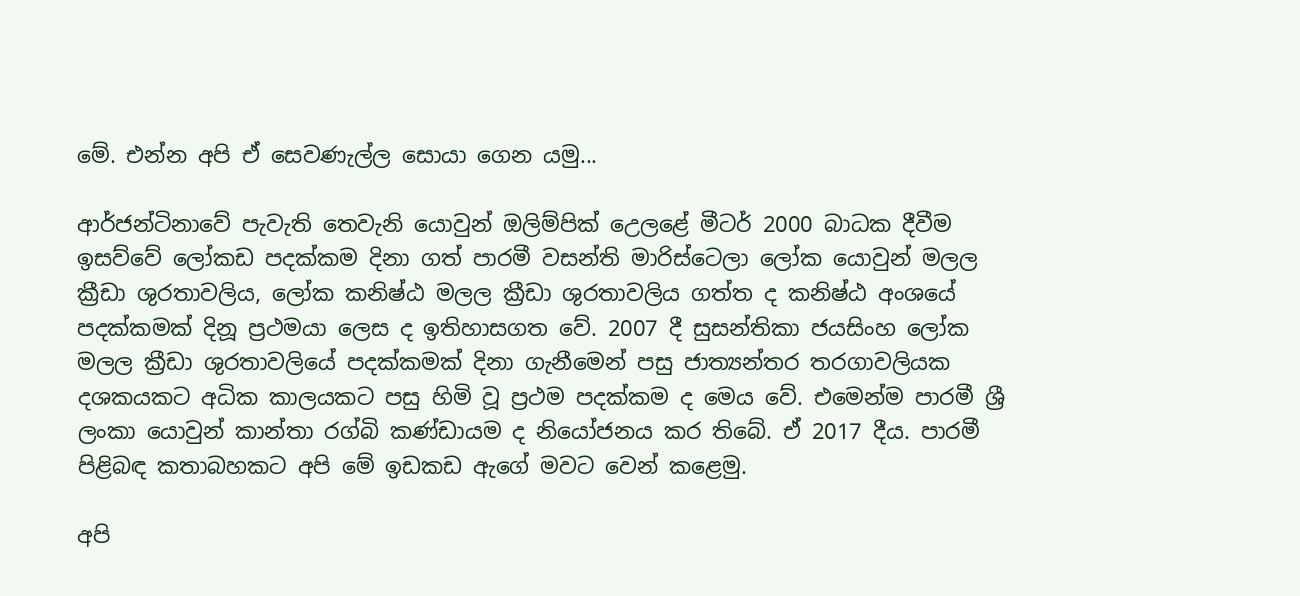මේ. එන්න අපි ඒ සෙවණැල්ල සොයා ගෙන යමු...

ආර්ජන්ටිනාවේ පැවැති තෙවැනි යොවුන් ඔලිම්පික් උ‍ෙලළේ මීටර් 2000 බාධක දීවීම ඉසව්වේ ලෝකඩ පදක්කම දිනා ගත් පාරමී වසන්ති මාරිස්ටෙලා ලෝක යොවුන් මලල ක්‍රීඩා ශුරතාවලිය, ලෝක කනිෂ්ඨ මලල ක්‍රීඩා ශුරතාවලිය ගත්ත ද කනිෂ්ඨ අංශයේ පදක්කමක් දිනූ ප්‍රථමයා ලෙස ද ඉතිහාසගත වේ. 2007 දී සුසන්තිකා ජයසිංහ ලෝක මලල ක්‍රීඩා ශුරතාවලියේ පදක්කමක් දිනා ගැනීමෙන් පසු ජාත්‍යන්තර තරගාවලියක දශකයකට අධික කාලයකට පසු හිමි වූ ප්‍රථම පදක්කම ද මෙය වේ. එමෙන්ම පාරමී ශ්‍රී ලංකා යොවුන් කාන්තා රග්බි කණ්ඩායම ද නියෝජනය කර තිබේ. ඒ 2017 දීය. පාරමී පිළිබඳ කතාබහකට අපි මේ ඉඩකඩ ඇගේ මවට වෙන් කළෙමු.

අපි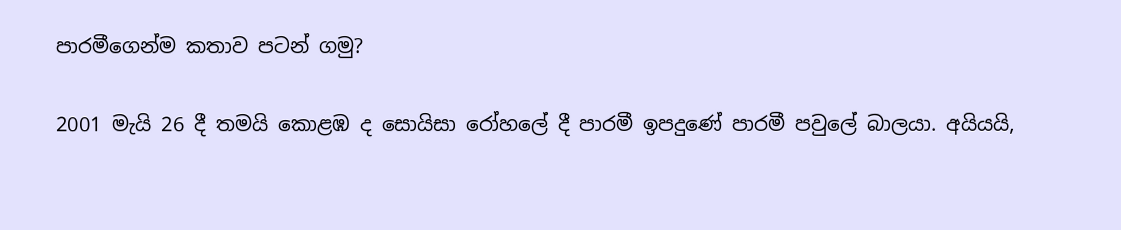පාරමීගෙන්ම කතාව පටන් ගමු?

2001 මැයි 26 දී තමයි කොළඹ ද සොයිසා රෝහලේ දී පාරමී ඉපදුණේ පාරමී පවුලේ බාලයා. අයියයි,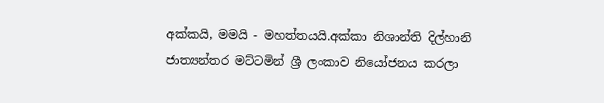අක්කයි, මමයි - මහත්තයයි.අක්කා නිශාන්ති දිල්හානි ජාත්‍යන්තර මට්ටමින් ශ්‍රී ලංකාව නියෝජනය කරලා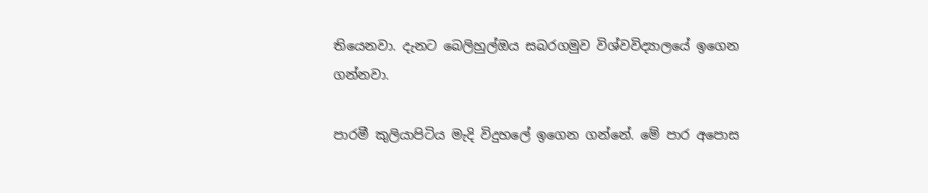තියෙනවා. දැනට බෙලිහුල්ඔය සබරගමුව විශ්වවිද්‍යාලයේ ඉගෙන ගන්නවා.

පාරමී කුලියාපිටිය මැදි විදුහලේ ඉගෙන ගන්නේ. මේ පාර අපොස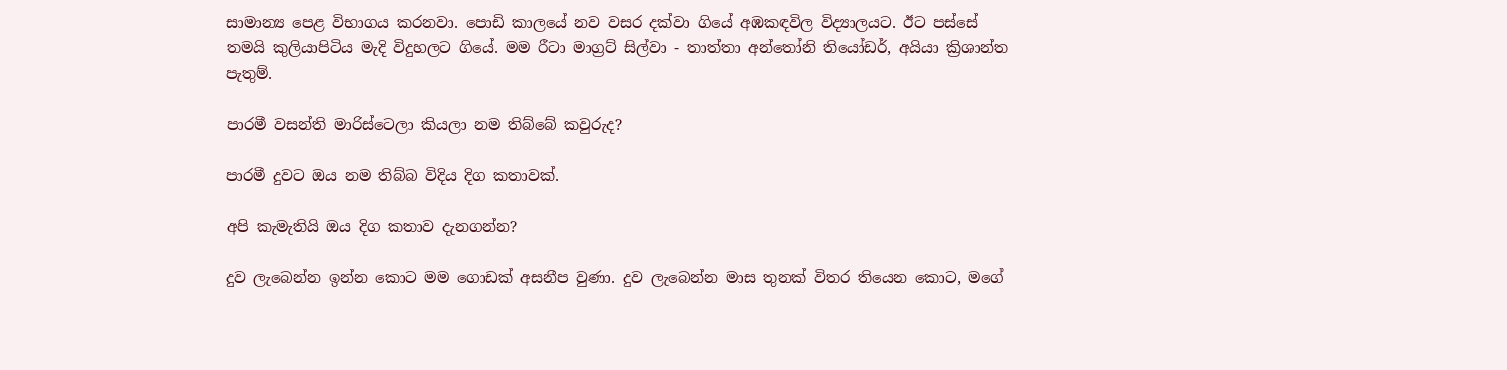සාමාන්‍ය පෙළ විභාගය කරනවා. පොඩි කාලයේ නව වසර දක්වා ගියේ අඹකඳවිල විද්‍යාලයට. ඊට පස්සේ තමයි කුලියාපිටිය මැදි විදුහලට ගියේ. මම රීටා මාග්‍රට් සිල්වා - තාත්තා අන්තෝනි තියෝඩර්, අයියා ක්‍රිශාන්ත පැතුම්.

පාරමී වසන්ති මාරිස්ටෙලා කියලා නම තිබ්බේ කවුරුද?

පාරමී දුවට ඔය නම තිබ්බ විදිය දිග කතාවක්.

අපි කැමැතියි ඔය දිග කතාව දැනගන්න?

දුව ලැබෙන්න ඉන්න කොට මම ගොඩක් අසනීප වුණා. දුව ලැබෙන්න මාස තුනක් විතර තියෙන කොට, මගේ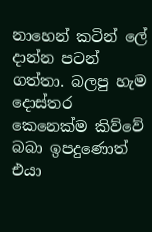නාහෙන් කටින් ලේ දාන්න පටන් ගත්තා. බලපු හැම දොස්තර කෙනෙක්ම කිව්වේ බබා ඉපදු‍ණොත් එයා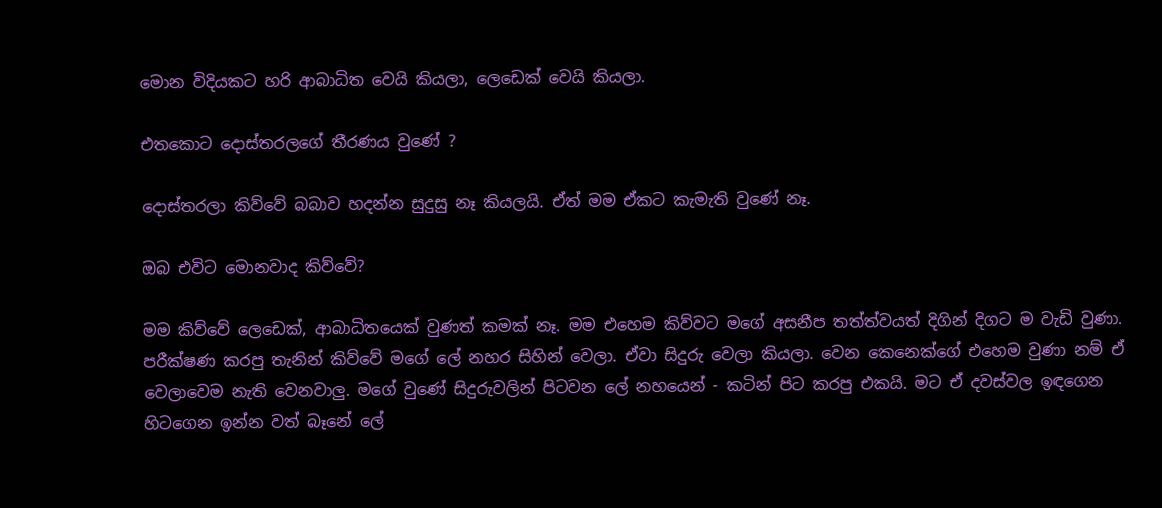මොන විදියකට හරි ආබාධිත වෙයි කියලා, ලෙඩෙක් වෙයි කියලා.

එතකොට දොස්තරලගේ තීරණය වුණේ ?

දොස්තරලා කි‍ව්වේ බබාව හදන්න සුදුසු නෑ කියලයි. ඒත් මම ඒකට කැමැති වුණේ නෑ.

ඔබ එවිට මොනවාද කි‍ව්වේ?

මම කිව්වේ ලෙඩෙක්, ආබාධිතයෙක් වුණත් කමක් නෑ. මම එහෙම කිව්වට මගේ අසනීප තත්ත්වයත් දිගින් දිගට ම වැඩි වුණා. පරීක්ෂණ කරපු තැනින් කිව්වේ මගේ ලේ නහර සිහින් වෙලා. ඒවා සිදුරු වෙලා කියලා. වෙන කෙනෙක්ගේ එහෙම වුණා නම් ඒ වෙලාවෙම නැති වෙනවාලු. මගේ වුණේ සිදුරුවලින් පිටවන ලේ නහයෙන් - කටින් පිට කරපු එකයි. මට ඒ දවස්වල ඉඳගෙන හිටගෙන ඉන්න වත් බෑනේ ලේ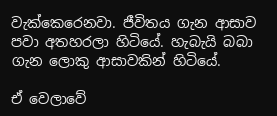වැක්කෙරෙනවා. ජීවිතය ගැන ආසාව පවා අතහරලා හිටියේ. හැබැයි බබා ගැන ලොකු ආසාවකින් හිටියේ.

ඒ වෙලාවේ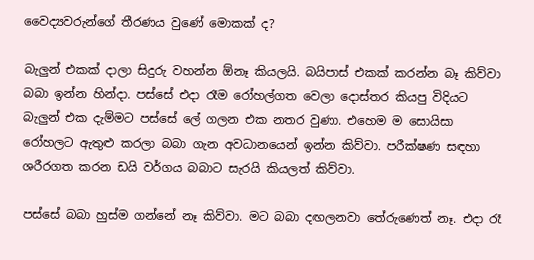වෛද්‍යවරුන්ගේ තීරණය වුණේ මොකක් ද?

බැලුන් එකක් දාලා සිදුරු වහන්න ඕනෑ කියලයි. බයිපාස් එකක් කරන්න බෑ කිව්වා බබා ඉන්න හින්දා. පස්සේ එදා රෑම රෝහල්ගත වෙලා දොස්තර කියපු විදියට බැලුන් එක දැම්මට පස්සේ ලේ ගලන එක නතර වුණා. එහෙම ම සොයිසා රෝහලට ඇතුළු කරලා බබා ගැන අවධානයෙන් ඉන්න කිව්වා. පරීක්ෂණ සඳහා ශරීරගත කරන ඩයි වර්ගය බබාට සැරයි කියලත් කිව්වා.

පස්සේ බබා හුස්ම ගන්නේ නෑ කිව්වා. මට බබා දඟලනවා තේරුණෙත් නෑ. එදා රෑ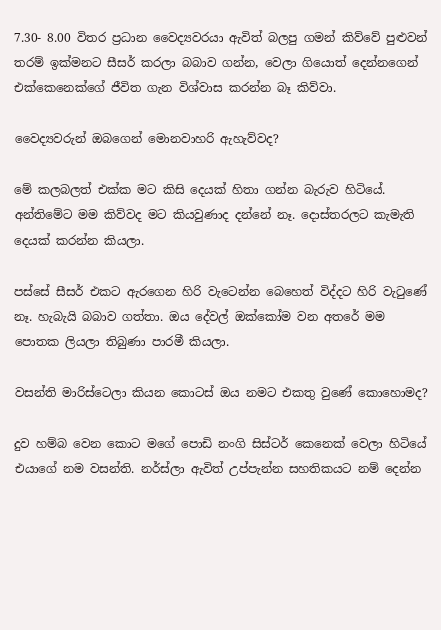7.30- 8.00 විතර ප්‍රධාන වෛද්‍යවරයා ඇවිත් බලපු ගමන් කිව්වේ පුළුවන් තරම් ඉක්මනට සීසර් කරලා බබාව ගන්න, වෙලා ගියොත් දෙන්නගෙන් එක්කෙනෙක්ගේ ජීවිත ගැන විශ්වාස කරන්න බෑ කිව්වා.

වෛද්‍යවරුන් ඔබගෙන් මොනවාහරි ඇහැව්වද?

මේ කලබලත් එක්ක මට කිසි දෙයක් හිතා ගන්න බැරුව හිටියේ. අන්තිමේට මම කිව්වද මට කියවුණාද දන්නේ නෑ. දොස්තරලට කැමැති දෙයක් කරන්න කියලා.

පස්සේ සීසර් එකට ඇරගෙන හිරි වැටෙන්න ‍බෙහෙත් විද්දට හිරි වැටුණේ නෑ. හැබැයි බබාව ගත්තා. ඔය දේවල් ඔක්කෝම වන අතරේ මම පොතක ලියලා තිබුණා පාරමී කියලා.

වසන්ති මාරිස්ටෙලා කියන කොටස් ඔය නමට එකතු වුණේ කොහොමද?

දුව හම්බ වෙන කොට මගේ පොඩි නංගි සිස්ටර් කෙනෙක් වෙලා හිටියේ එයාගේ නම වසන්ති. නර්ස්ලා ඇවිත් උප්පැන්න සහතිකයට නම් දෙන්න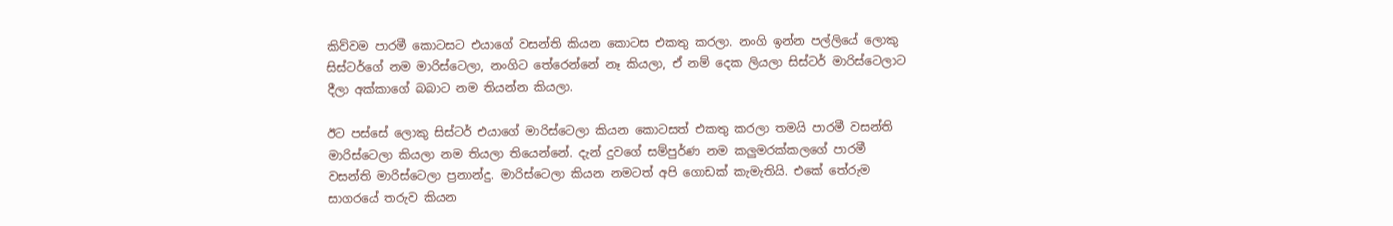කිව්වම පාරමී කොටසට එයාගේ වසන්ති කියන කොටස එකතු කරලා. නංගි ඉන්න පල්ලියේ ලොකු සිස්ටර්ගේ නම මාරිස්ටෙලා, නංගිට තේරෙන්නේ නෑ කියලා, ඒ නම් දෙක ලියලා සිස්ටර් මාරිස්ටෙලාට දීලා අක්කාගේ බබාට නම තියන්න කියලා.

ඊට පස්සේ ලොකු සිස්ටර් එයාගේ මාරිස්ටෙලා කියන කොටසත් එකතු කරලා තමයි පාරමී වසන්ති මාරිස්ටෙලා කියලා නම තියලා තියෙන්නේ. දැන් දුවගේ සම්පුර්ණ නම කලුමරක්කලගේ පාරමී වසන්ති මාරිස්ටෙලා ප්‍රනාන්දු. මාරිස්ටෙලා කියන නමටත් අපි ගොඩක් කැමැතියි. එකේ තේරුම සාගරයේ තරුව කියන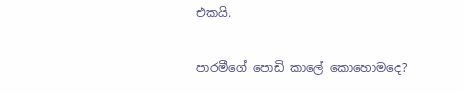එකයි.

පාරමීගේ පොඩි කාලේ කොහොමදෙ?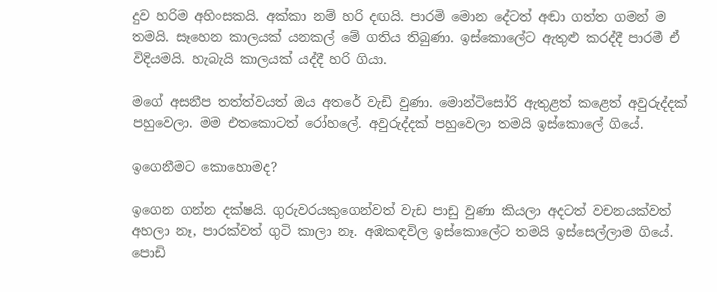දුව හරිම අහිංසකයි. අක්කා නම් හරි දඟයි. පාරමි මොන දේටත් අඬා ගත්ත ගමන් ම තමයි. සෑහෙන කාලයක් යනකල් මේ ගතිය තිබුණා. ඉස්කොලේට ඇතුළු කරද්දී පාරමී ඒ විදියමයි. හැබැයි කාලයක් යද්දී හරි ගියා.

මගේ අසනීප තත්ත්වයත් ඔය අතරේ වැඩි වුණා. මොන්ටිසෝරි ඇතුළත් කළෙත් අවුරුද්දක් පහුවෙලා. මම එතකොටත් රෝහලේ. අවුරුද්දක් පහුවෙලා තමයි ඉස්කොලේ ගියේ.

ඉගෙනීමට කොහොමද?

ඉගෙන ගන්න දක්ෂයි. ගුරුවරයකුගෙන්වත් වැඩ පාඩු වුණා කියලා අදටත් වචනයක්වත් අහලා නෑ, පාරක්වත් ගුටි කාලා නෑ. අඹකඳවිල ඉස්කොලේට තමයි ඉස්සෙල්ලාම ගියේ. පොඩි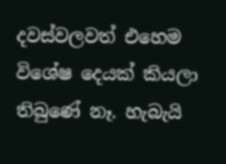දවස්වලවත් එහෙම විශේෂ දෙයක් කියලා තිබුණේ නෑ. හැබැයි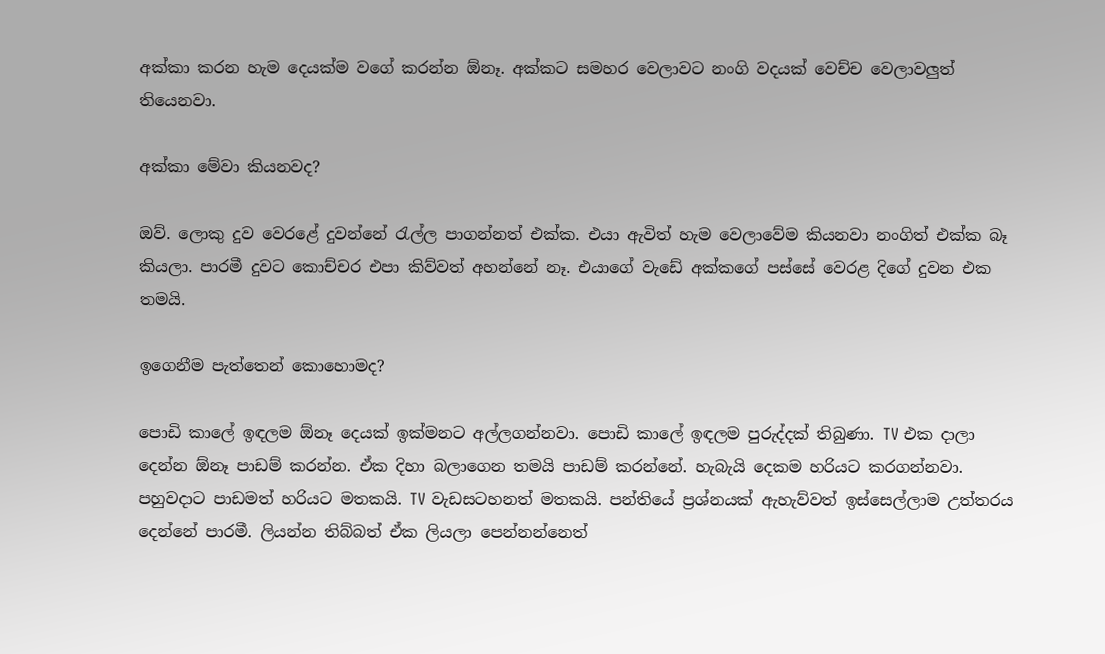අක්කා කරන හැම දෙයක්ම වගේ කරන්න ඕනෑ. අක්කට සමහර වෙලාවට නංගි වදයක් වෙච්ච වෙලාවලුත් තියෙනවා.

අක්කා මේවා කියනවද?

ඔව්. ලොකු දුව වෙරළේ දුවන්නේ රැල්ල පාගන්නත් එක්ක. එයා ඇවිත් හැම වෙලාවේම කියනවා නංගිත් එක්ක බෑ කියලා. පාරමී දුවට කොච්චර එපා කිව්වත් අහන්නේ නෑ. එයාගේ වැඩේ අක්කගේ පස්සේ වෙරළ දිගේ දුවන එක තමයි.

ඉගෙනීම පැත්තෙන් කොහොමද?

පොඩි කාලේ ඉඳලම ඕනෑ දෙයක් ඉක්මනට අල්ලගන්නවා. පොඩි කාලේ ඉඳලම පුරුද්දක් තිබුණා. TV එක දාලා දෙන්න ඕනෑ පාඩම් කරන්න. ඒක දිහා බලාගෙන තමයි පාඩම් කරන්නේ. හැබැයි දෙකම හරියට කරගන්නවා. පහුවදාට පාඩමත් හරියට මතකයි. TV වැඩසටහනත් මතකයි. පන්තියේ ප්‍රශ්නයක් ඇහැව්වත් ඉස්සෙල්ලාම උත්තරය දෙන්නේ පාරමී. ලියන්න තිබ්බත් ඒක ලියලා පෙන්නන්නෙත්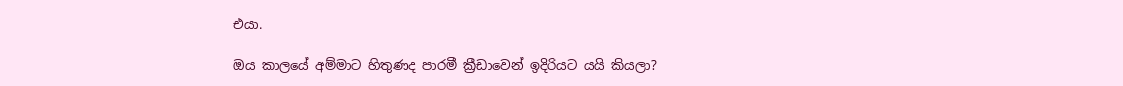එයා.

ඔය කාලයේ අම්මාට හිතුණද පාරමී ක්‍රීඩාවෙන් ඉදිරියට යයි කියලා?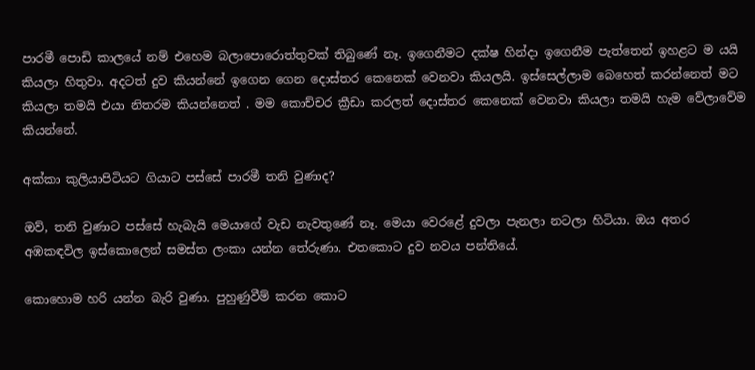පාරමී පොඩි කාලයේ නම් එහෙම බලාපොරොත්තුවක් තිබුණේ නෑ. ඉගෙනීමට දක්ෂ හින්දා ඉගෙනීම පැත්තෙන් ඉහළට ම යයි කියලා හිතුවා. අදටත් දුව කියන්නේ ඉගෙන ගෙන දොස්තර කෙනෙක් වෙනවා කියලයි. ඉස්සෙල්ලාම බෙහෙත් කරන්නෙත් මට කියලා තමයි එයා නිතරම කියන්නෙත් . මම කොච්චර ක්‍රීඩා කරලත් දොස්තර කෙනෙක් වෙනවා කියලා තමයි හැම වේලාවේම කියන්නේ.

අක්කා කුලියාපිටියට ගියාට පස්සේ පාරමී තනි වුණාද?

ඔව්, තනි වුණාට පස්සේ හැබැයි මෙයාගේ වැඩ නැවතුණේ නෑ. මෙයා වෙරළේ දුවලා පැනලා නටලා හිටියා. ඔය අතර අඹකඳවිල ඉස්කොලෙන් සමස්ත ලංකා යන්න තේරුණා. එතකොට දුව නවය පන්තියේ.

කොහොම හරි යන්න බැරි වුණා. පුහුණුවීම් කරන කොට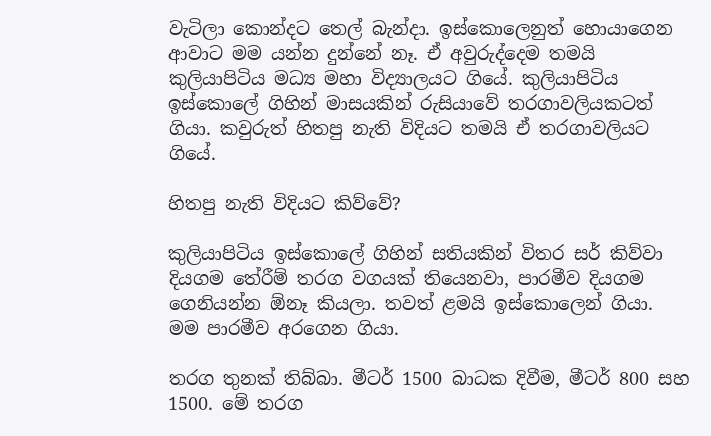වැටිලා කොන්දට තෙල් බැන්දා. ඉස්කොලෙනුත් හොයාගෙන ආවාට මම යන්න දුන්නේ නෑ. ඒ අවුරුද්දෙම තමයි කුලියාපිටිය මධ්‍ය මහා විද්‍යාලයට ගියේ. කුලියාපිටිය ඉස්කොලේ ගිහින් මාසයකින් රුසියාවේ තරගාවලියකටත් ගියා. කවුරුත් හිතපු නැති විදියට තමයි ඒ තරගාවලියට ගියේ.

හිතපු නැති විදියට කිව්වේ?

කුලියාපිටිය ඉස්කොලේ ගිහින් සතියකින් විතර සර් කිව්වා දියගම තේරීම් තරග වගයක් තියෙනවා, පාරමීව දියගම ගෙනියන්න ඕනෑ කියලා. තවත් ළමයි ඉස්කොලෙන් ගියා. මම පාරමීව අරගෙන ගියා.

තරග තුනක් තිබ්බා. මීටර් 1500 බාධක දිවීම, මීටර් 800 සහ 1500. මේ තරග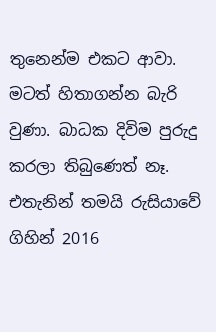තුනෙන්ම එකට ආවා. මටත් හිතාගන්න බැරි වුණා. බාධක දිවිම පුරුදු කරලා තිබුණෙත් නෑ. එතැනින් තමයි රුසියාවේ ගිහින් 2016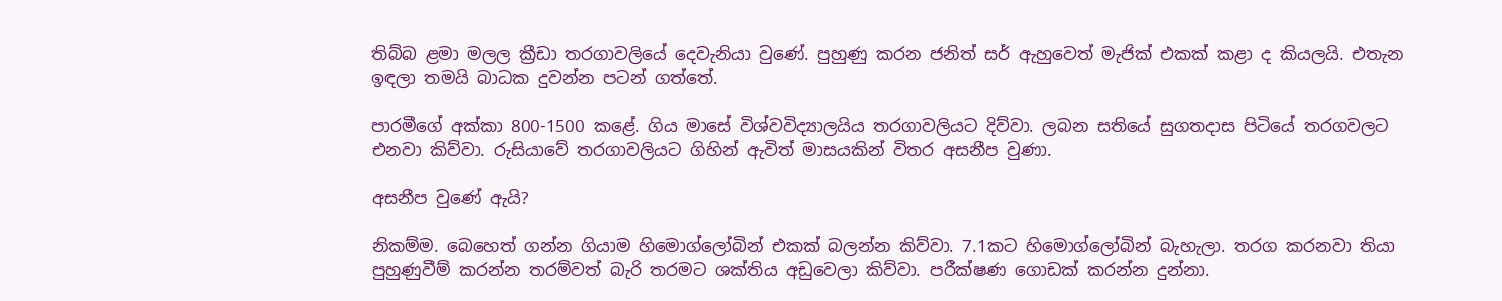තිබ්බ ළමා මලල ක්‍රීඩා තරගාවලි‍යේ දෙවැනියා වුණේ. පුහුණු කරන ජනිත් සර් ඇහුවෙත් මැජික් එකක් කළා ද කියලයි. එතැන ඉඳලා තමයි බාධක දුවන්න පටන් ගත්තේ.

පාරමීගේ අක්කා 800-1500 කළේ. ගිය මාසේ විශ්වවිද්‍යාලයිය තරගාවලියට දිව්වා. ලබන සතියේ සුගතදාස පිටියේ තරගවලට එනවා කිව්වා. රුසියාවේ තරගාවලියට ගිහින් ඇවිත් මාසයකින් විතර අසනීප වුණා.

අසනීප වුණේ ඇයි?

නිකම්ම. බෙහෙත් ගන්න ගියාම හිමොග්ලෝබින් එකක් බලන්න කිව්වා. 7.1කට හි‍මොග්ලෝබින් බැහැලා. තරග කරනවා තියා පුහුණුවීම් කරන්න තරම්වත් බැරි තරමට ශක්තිය අඩුවෙලා කිව්වා. පරීක්ෂණ ගොඩක් කරන්න දුන්නා.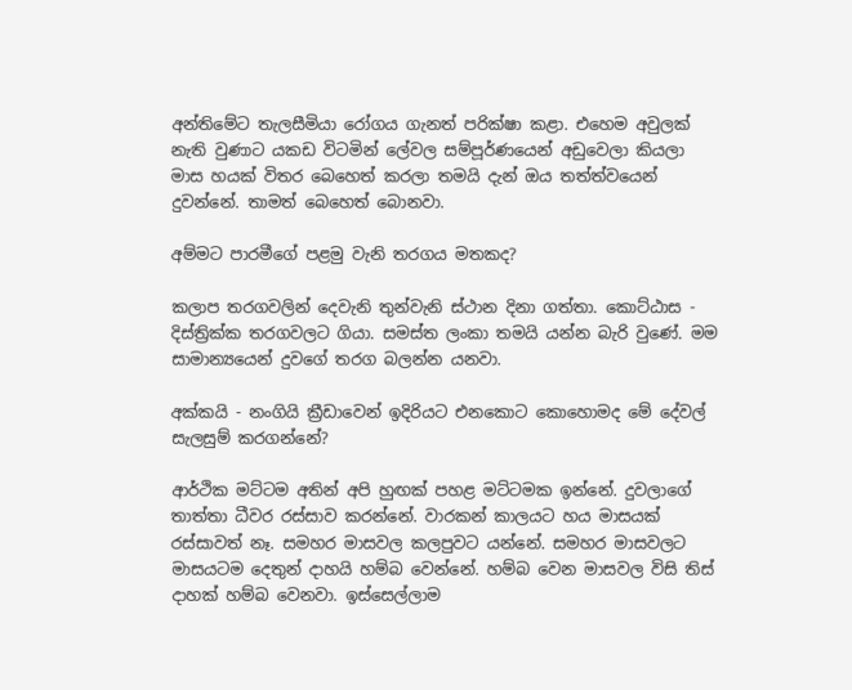අන්තිමේට තැලසීමියා රෝගය ගැනත් පරික්ෂා කළා. එහෙම අවුලක් නැති වුණාට යකඩ විටමින් ලේවල සම්පූර්ණයෙන් අඩුවෙලා කියලා මාස හයක් විතර බෙහෙත් කරලා තමයි දැන් ඔය තත්ත්වයෙන් දුවන්නේ. තාමත් බෙහෙත් බොනවා.

අම්මට පාරමීගේ පළමු වැනි තරගය මතකද?

කලාප තරගවලින් දෙවැනි තුන්වැනි ස්ථාන දිනා ගත්තා. කොට්ඨාස - දිස්ත්‍රික්ක තරගවලට ගියා. සමස්ත ලංකා තමයි යන්න බැරි වුණේ. මම සාමාන්‍යයෙන් දුවගේ තරග බලන්න යනවා.

අක්කයි - නංගියි ක්‍රීඩාවෙන් ඉදිරියට එනකොට කොහොමද මේ දේවල් සැලසුම් කරගන්නේ?

ආර්ථික මට්ටම අතින් අපි හුඟක් පහළ මට්ටමක ඉන්නේ. දුවලාගේ තාත්තා ධීවර රස්සාව කරන්නේ. වාරකන් කාලයට හය මාසයක් රස්සාවත් නෑ. සමහර මාසවල කලපුවට යන්නේ. සමහර මාසවලට මාසයටම දෙතුන් දාහයි හම්බ වෙන්නේ. හම්බ වෙන මාසවල විසි තිස් දාහක් හම්බ වෙනවා. ඉස්සෙල්ලාම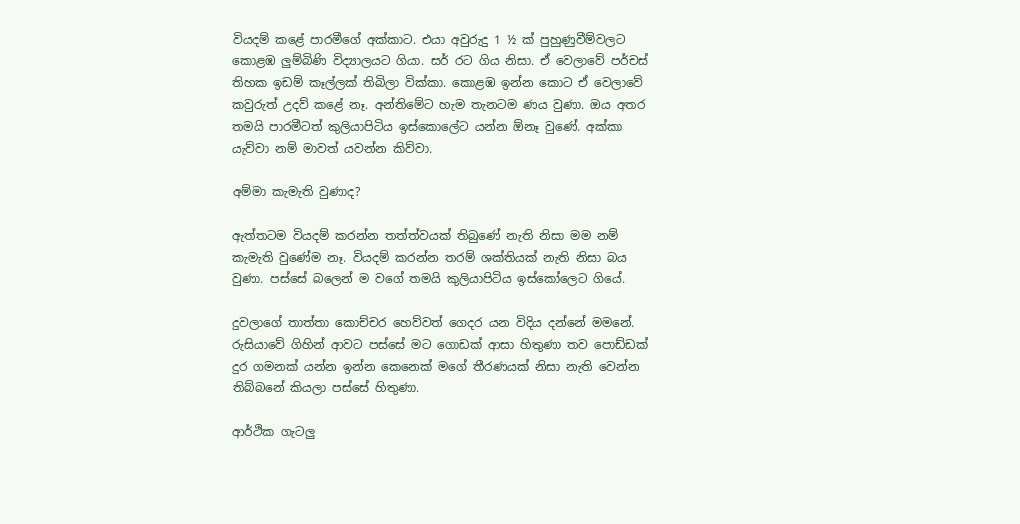වියදම් කළේ පාරමීගේ අක්කාට. එයා අවුරුදු 1 ½ ක් පුහුණුවීම්වලට කොළඹ ලුම්බිණි විද්‍යාලයට ගියා. සර් රට ගිය නිසා. ඒ වෙලාවේ පර්චස් තිහක ඉඩම් කෑල්ලක් තිබිලා වික්කා. කොළඹ ඉන්න කොට ඒ වෙලාවේ කවුරුත් උදව් කළේ නෑ. අන්තිමේට හැම තැනටම ණය වුණා. ඔය අතර තමයි පාරමීටත් කුලියාපිටිය ඉස්කොලේට යන්න ඕනෑ වුණේ. අක්කා යැව්වා නම් මාවත් යවන්න කිව්වා.

අම්මා කැමැති වුණාද?

ඇත්තටම වියදම් කරන්න තත්ත්වයක් තිබුණේ නැති නිසා මම නම් කැමැති වුණේම නෑ. වියදම් කරන්න තරම් ශක්තියක් නැති නිසා බය වුණා. පස්සේ බලෙන් ම වගේ තමයි කුලියාපිටිය ඉස්කෝලෙට ගියේ.

දුවලාගේ තාත්තා කොච්චර හෙව්වත් ගෙදර යන විදිය දන්නේ මම‍නේ. රුසියාවේ ගිහින් ආවට පස්සේ මට ගොඩක් ආසා හිතුණා තව පොඩ්ඩක් දුර ගමනක් යන්න ඉන්න කෙනෙක් මගේ තීරණයක් නිසා නැති වෙන්න තිබ්බනේ කියලා පස්සේ හිතුණා.

ආර්ථික ගැටලු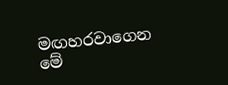මඟහරවාගෙන මේ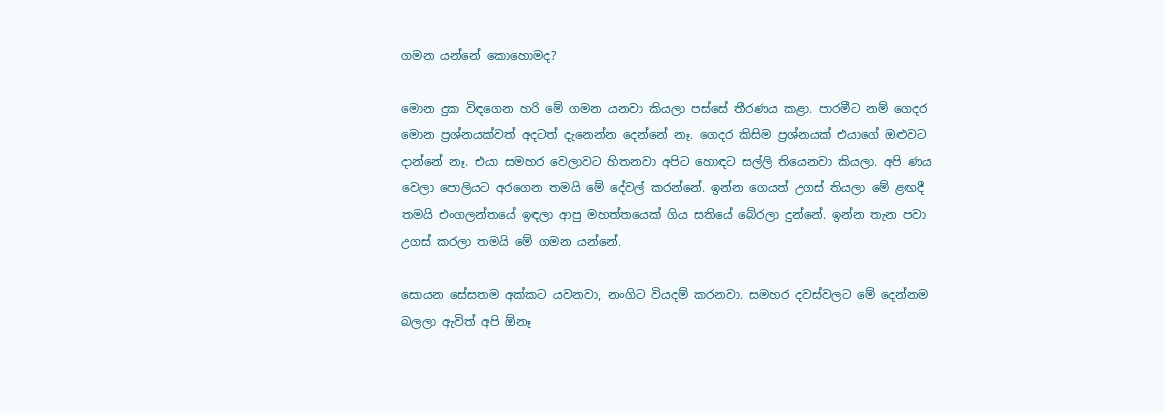ගමන යන්නේ කොහොමද?

මොන දුක විඳගෙන හරි මේ ගමන යනවා කියලා පස්සේ තීරණය කළා. පාරමීට නම් ගෙදර මොන ප්‍රශ්නයක්වත් අදටත් දැනෙන්න දෙන්නේ නෑ. ගෙදර කිසිම ප්‍රශ්නයක් එයාගේ ඔළුවට දාන්නේ නෑ. එයා සමහර වෙලාවට හිතනවා අපිට හොඳට සල්ලි තියෙනවා කියලා. අපි ණය වෙලා පොලියට අරගෙන තමයි මේ දේවල් කරන්නේ. ඉන්න ගෙයත් උගස් තියලා මේ ළඟදී තමයි එංගලන්තයේ ඉඳලා ආපු මහත්තයෙක් ගිය සතියේ බේරලා දුන්නේ. ඉන්න තැන පවා උගස් කරලා තමයි මේ ගමන යන්නේ.

සොයන සේසතම අක්කට යවනවා, නංගිට වියදම් කරනවා. සමහර දවස්වලට මේ දෙන්නම බලලා ඇවිත් අපි ඕනෑ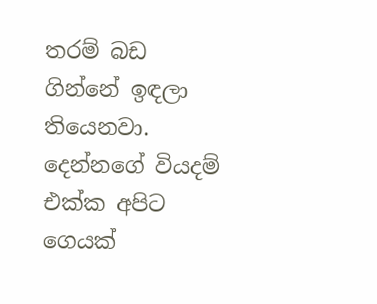තරම් බඩ ගින්නේ ඉඳලා තියෙනවා. දෙන්නගේ වියදම් එක්ක අපිට ගෙයක්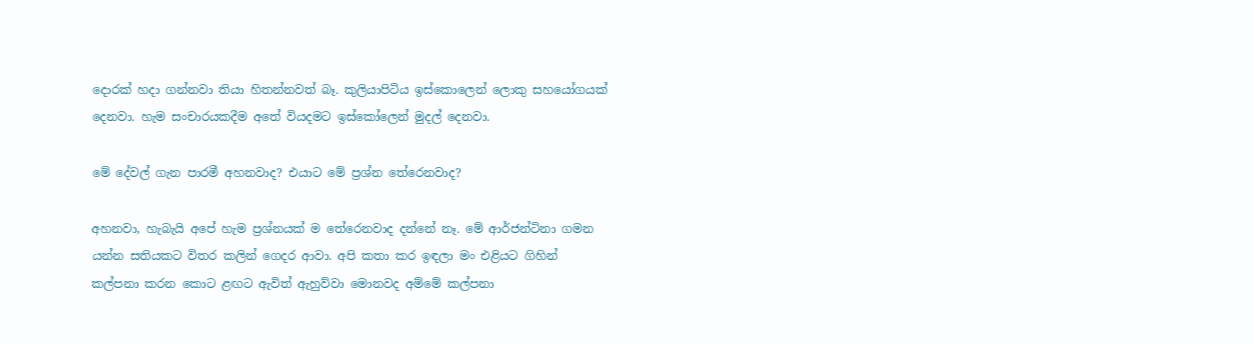දොරක් හදා ගන්නවා තියා හිතන්නවත් බෑ. කුලියාපිටිය ඉස්කොලෙන් ලොකු ‍සහයෝගයක් දෙනවා. හැම සංචාරයකදීම අතේ වියදමට ඉස්කෝලෙන් මුදල් දෙනවා.

මේ දේවල් ගැන පාරමී අහනවාද? එයාට මේ ප්‍රශ්න තේරෙනවාද?

අහනවා, හැබැයි අපේ හැම ප්‍රශ්නයක් ම තේරෙනවාද දන්නේ නෑ. මේ ආර්ජන්ටිනා ගමන යන්න සතියකට විතර කලින් ගෙදර ආවා. අපි කතා කර ඉඳලා මං එළියට ගිහින් කල්පනා කරන කොට ළඟට ඇවිත් ඇහුව්වා මොනවද අම්මේ කල්පනා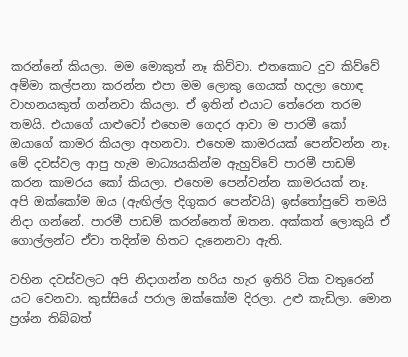කරන්නේ කියලා. මම මොකුත් නෑ කිව්වා. එතකොට දුව කිව්වේ අම්මා කල්පනා කරන්න එපා මම ලොකු ගෙයක් හදලා හොඳ වාහනයකුත් ගන්නවා කියලා. ඒ ඉතින් එයාට තේරෙන තරම තමයි. එයාගේ යාළුවෝ එහෙම ගෙදර ආවා ම පාරමී ‍කෝ ඔයාගේ කාමර කියලා අහනවා. එහෙම කාමරයක් පෙන්වන්න නෑ. මේ දවස්වල ආපු හැම මාධ්‍යයකින්ම ඇහුව්වේ පාරමී පාඩම් කරන කාමරය කෝ කියලා. එහෙම පෙන්වන්න කාමරයක් නෑ. අපි ඔක්කෝම ඔය (ඇඟිල්ල දිගුකර පෙන්වයි) ඉස්තෝපුවේ තමයි නිදා ගන්නේ. පාරමී පාඩම් කරන්නෙත් ඔතන. අක්කත් ලොකුයි ඒ ගොල්ලන්ට ඒවා තදින්ම හිතට දැනෙනවා ඇති.

වහින දවස්වලට අපි නිදාගන්න හරිය හැර ඉතිරි ටික වතුරෙන් යට වෙනවා. කුස්සියේ පරාල ඔක්කෝම දිරලා. උළු කැඩිලා. මොන ප්‍රශ්න තිබ්බත්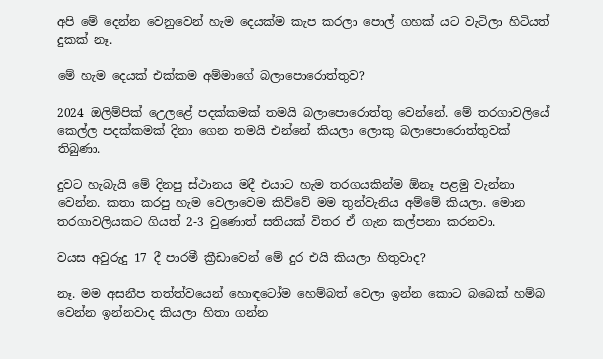අපි මේ දෙන්න වෙනුවෙන් හැම දෙයක්ම කැප කරලා පොල් ගහක් යට වැටිලා හිටියත් දුකක් නෑ.

මේ හැම දෙයක් එක්කම අම්මාගේ බලාපොරොත්තුව?

2024 ඔලිම්පික් උ‍ෙලළේ පදක්කමක් තමයි බලාපොරොත්තු වෙන්නේ. මේ තරගාවලියේ කෙල්ල පදක්කමක් දිනා ගෙන තමයි එන්නේ කියලා ලොකු බලාපොරොත්තුවක් තිබුණා.

දුවට හැබැයි මේ දිනපු ස්ථානය මදී එයාට හැම තරගයකින්ම ඕනෑ පළමු වැන්නා වෙන්න. කතා කරපු හැම වෙලාවෙම කිව්වේ මම තුන්වැනිය අම්මේ කියලා. මොන තරගාවලියකට ගියත් 2-3 වුණොත් සතියක් විතර ඒ ගැන කල්පනා කරනවා.

වයස අවුරුදු 17 දී පාරමී ක්‍රීඩාවෙන් මේ දුර එයි කියලා හිතුවාද?

නෑ. මම අසනීප තත්ත්වයෙන් හොඳටෝම හෙම්බත් වෙලා ඉන්න කොට බබෙක් හම්බ වෙන්න ඉන්නවාද කියලා හිතා ගන්න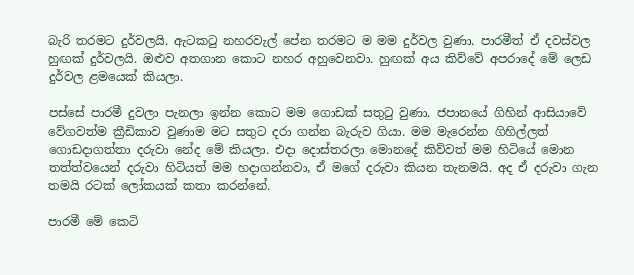බැරි තරමට දුර්වලයි. ඇටකටු නහරවැල් පේන තරමට ම මම දුර්වල වුණා. පාරමීත් ඒ දවස්වල හුඟක් දුර්වලයි. ඔළුව අතගාන කොට නහර අහුවෙනවා. හුඟක් අය කිව්වේ අප‍රාදේ මේ ලෙඩ දුර්වල ළමයෙක් කියලා.

පස්සේ පාරමී දුවලා පැනලා ඉන්න කොට මම ගොඩක් සතුටු වුණා. ජපානයේ ගිහින් ආසියාවේ වේගවත්ම ක්‍රීඩිකාව වුණාම මට සතුට දරා ගන්න බැරුව ගියා. මම මැරෙන්න ගිහිල්ලත් ගොඩදාගත්තා දරුවා නේද මේ කියලා. එදා දොස්තරලා මොනදේ කිව්වත් මම හිටියේ මොන තත්ත්වයෙන් දරුවා හිටියත් මම හදාගන්නවා, ඒ මගේ දරුවා කියන තැනමයි. අද ඒ දරුවා ගැන තමයි රටක් ලෝකයක් කතා කරන්නේ.

පාරමී මේ කෙටි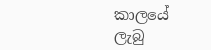කාලයේ ලැබු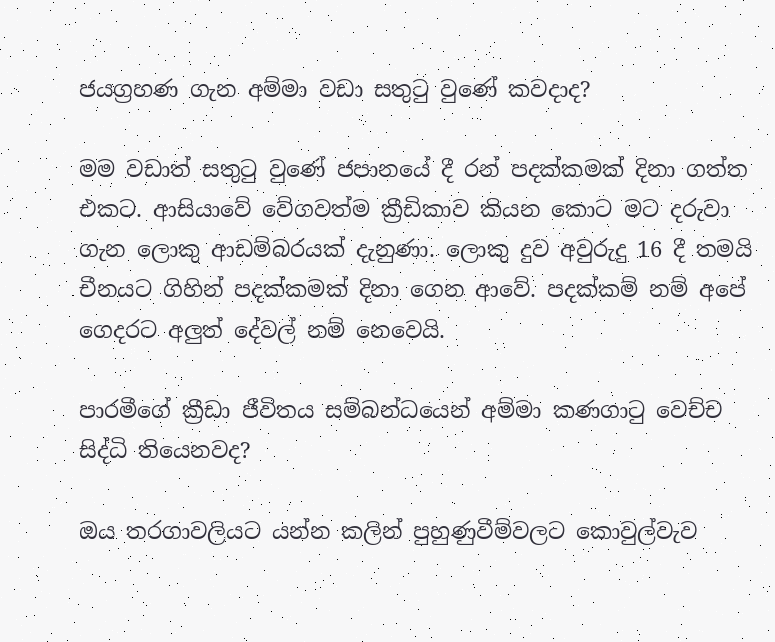ජයග්‍රහණ ගැන අම්මා වඩා සතුටු වුණේ කවදාද?

මම වඩාත් සතුටු වුණේ ජපානයේ දී රන් පදක්කමක් දිනා ගත්ත එකට. ආසියාවේ වේගවත්ම ක්‍රීඩිකාව කියන කොට මට දරුවා ගැන ලොකු ආඩම්බරයක් දැනුණා. ලොකු දුව අවුරුදු 16 දී තමයි චීනයට ගිහින් පදක්කමක් දිනා ගෙන ආවේ. පදක්කම් නම් අපේ ගෙදරට අලුත් දේවල් නම් නෙවෙයි.

පාරමීගේ ක්‍රීඩා ජීවිතය සම්බන්ධයෙන් අම්මා කණගාටු වෙච්ච සිද්ධි තියෙනවද?

ඔය තරගාවලියට යන්න කලින් පුහුණුවීම්වලට කොවුල්වැව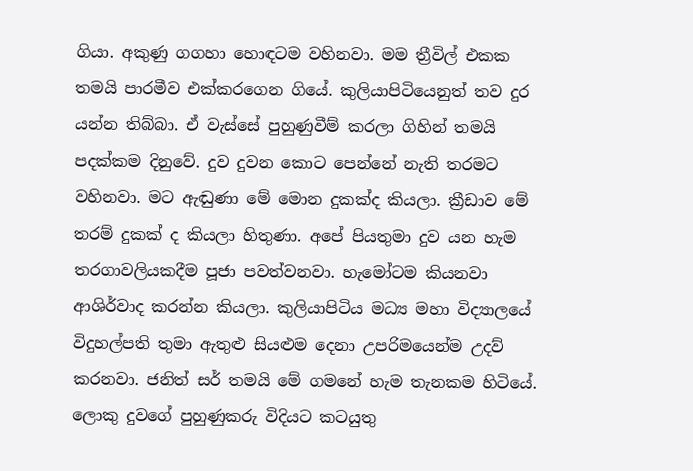ගියා. අකුණු ගගහා හොඳටම වහිනවා. මම ත්‍රීවිල් එකක තමයි පාරමීව එක්කරගෙන ගියේ. කුලියාපිටියෙනුත් තව දුර යන්න තිබ්බා. ඒ වැස්සේ පුහුණුවීම් කරලා ගිහින් තමයි පදක්කම දිනුවේ. දුව දුවන කොට පෙන්නේ නැති තරමට වහිනවා. මට ඇඬුණා මේ මොන දුකක්ද කියලා. ක්‍රීඩාව මේ තරම් දුකක් ද කියලා හිතුණා. අපේ පියතුමා දුව යන හැම තරගාවලියකදීම පූජා පවත්වනවා. හැ‍මෝටම කියනව‍ා ආශිර්වාද කරන්න කියලා. කුලියාපිටිය මධ්‍ය මහා විද්‍යාලයේ විදුහල්පති තුමා ඇතුළු සියළුම දෙනා උපරිමයෙන්ම උදව් කරනවා. ජනිත් සර් තමයි මේ ගමනේ හැම තැනකම හිටියේ. ලොකු දුවගේ පුහුණුකරු විදියට කටයුතු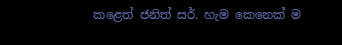කළෙත් ජනිත් සර්. හැම කෙනෙක් ම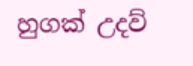හුගක් උදව්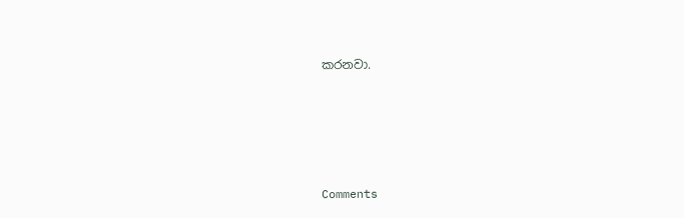කරනවා.





Comments